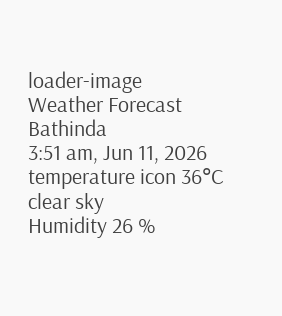loader-image
Weather Forecast
Bathinda
3:51 am, Jun 11, 2026
temperature icon 36°C
clear sky
Humidity 26 %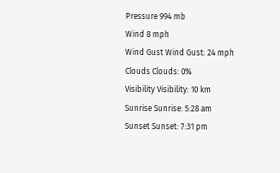Pressure 994 mb
Wind 8 mph
Wind Gust Wind Gust: 24 mph
Clouds Clouds: 0%
Visibility Visibility: 10 km
Sunrise Sunrise: 5:28 am
Sunset Sunset: 7:31 pm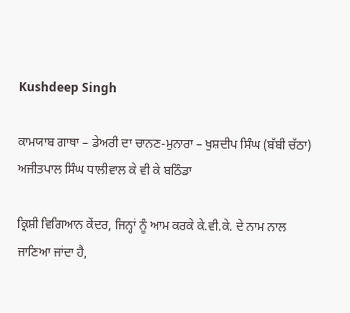Kushdeep Singh

ਕਾਮਯਾਬ ਗਾਥਾ – ਡੇਅਰੀ ਦਾ ਚਾਨਣ-ਮੁਨਾਰਾ – ਖੁਸ਼ਦੀਪ ਸਿੰਘ (ਬੱਬੀ ਚੱਠਾ)
ਅਜੀਤਪਾਲ ਸਿੰਘ ਧਾਲੀਵਾਲ ਕੇ ਵੀ ਕੇ ਬਠਿੰਡਾ

ਕ੍ਰਿਸ਼ੀ ਵਿਗਿਆਨ ਕੇਂਦਰ, ਜਿਨ੍ਹਾਂ ਨੂੰ ਆਮ ਕਰਕੇ ਕੇ.ਵੀ.ਕੇ. ਦੇ ਨਾਮ ਨਾਲ ਜਾਣਿਆ ਜਾਂਦਾ ਹੈ,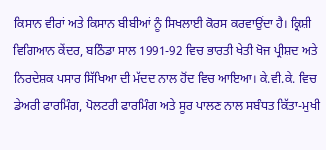ਕਿਸਾਨ ਵੀਰਾਂ ਅਤੇ ਕਿਸਾਨ ਬੀਬੀਆਂ ਨੂੰ ਸਿਖਲਾਈ ਕੋਰਸ ਕਰਵਾਉਂਦਾ ਹੈ। ਕ੍ਰਿਸ਼ੀ ਵਿਗਿਆਨ ਕੇਂਦਰ, ਬਠਿੰਡਾ ਸਾਲ 1991-92 ਵਿਚ ਭਾਰਤੀ ਖੇਤੀ ਖੋਜ ਪ੍ਰੀਸ਼ਦ ਅਤੇ ਨਿਰਦੇਸ਼ਕ ਪਸਾਰ ਸਿੱਖਿਆ ਦੀ ਮੱਦਦ ਨਾਲ ਹੋਂਦ ਵਿਚ ਆਇਆ। ਕੇ.ਵੀ.ਕੇ. ਵਿਚ ਡੇਅਰੀ ਫਾਰਮਿੰਗ, ਪੋਲਟਰੀ ਫਾਰਮਿੰਗ ਅਤੇ ਸੂਰ ਪਾਲਣ ਨਾਲ ਸਬੰਧਤ ਕਿੱਤਾ-ਮੁਖੀ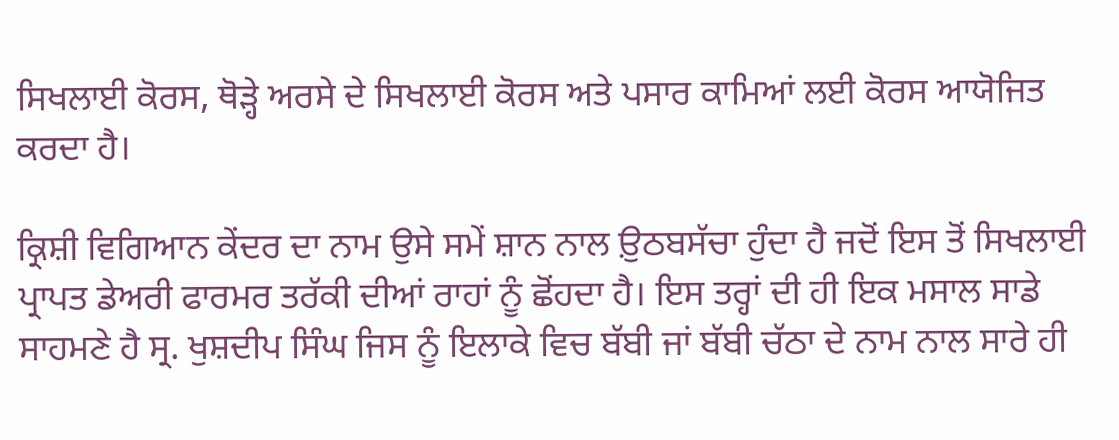ਸਿਖਲਾਈ ਕੋਰਸ, ਥੋੜ੍ਹੇ ਅਰਸੇ ਦੇ ਸਿਖਲਾਈ ਕੋਰਸ ਅਤੇ ਪਸਾਰ ਕਾਮਿਆਂ ਲਈ ਕੋਰਸ ਆਯੋਜਿਤ ਕਰਦਾ ਹੈ।

ਕ੍ਰਿਸ਼ੀ ਵਿਗਿਆਨ ਕੇਂਦਰ ਦਾ ਨਾਮ ਉਸੇ ਸਮੇਂ ਸ਼ਾਨ ਨਾਲ ਉ਼ਠਬਸੱਚਾ ਹੁੰਦਾ ਹੈ ਜਦੋਂ ਇਸ ਤੋਂ ਸਿਖਲਾਈ ਪ੍ਰਾਪਤ ਡੇਅਰੀ ਫਾਰਮਰ ਤਰੱਕੀ ਦੀਆਂ ਰਾਹਾਂ ਨੂੰ ਛੋਂਹਦਾ ਹੈ। ਇਸ ਤਰ੍ਹਾਂ ਦੀ ਹੀ ਇਕ ਮਸਾਲ ਸਾਡੇ ਸਾਹਮਣੇ ਹੈ ਸ੍ਰ. ਖੁਸ਼ਦੀਪ ਸਿੰਘ ਜਿਸ ਨੂੰ ਇਲਾਕੇ ਵਿਚ ਬੱਬੀ ਜਾਂ ਬੱਬੀ ਚੱਠਾ ਦੇ ਨਾਮ ਨਾਲ ਸਾਰੇ ਹੀ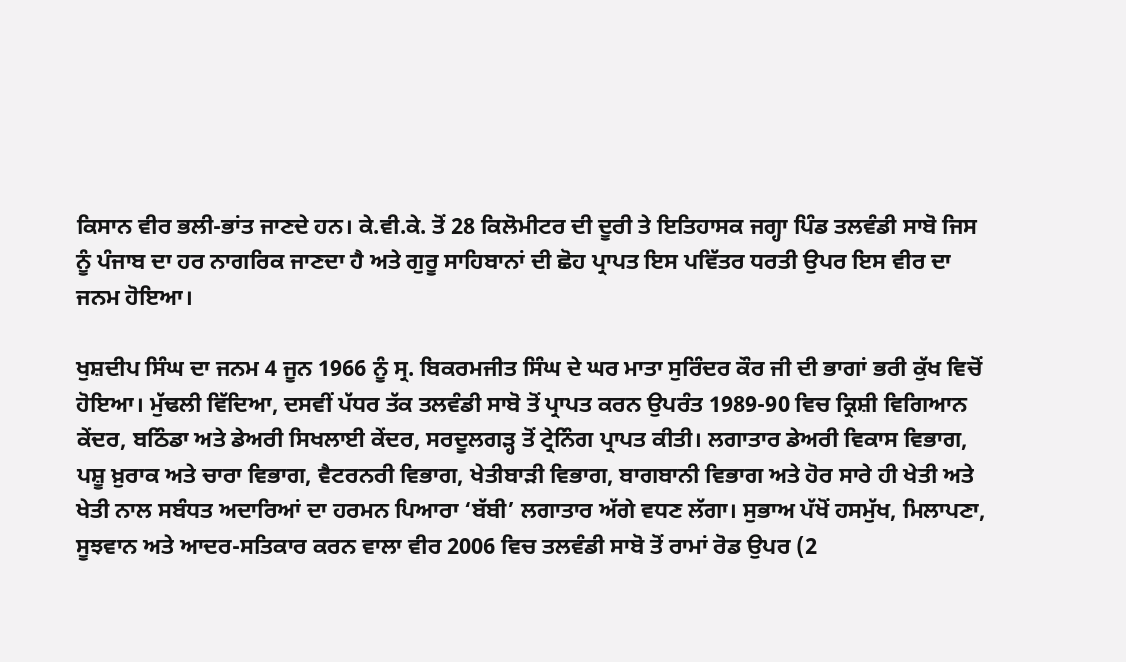ਕਿਸਾਨ ਵੀਰ ਭਲੀ-ਭਾਂਤ ਜਾਣਦੇ ਹਨ। ਕੇ.ਵੀ.ਕੇ. ਤੋਂ 28 ਕਿਲੋਮੀਟਰ ਦੀ ਦੂਰੀ ਤੇ ਇਤਿਹਾਸਕ ਜਗ੍ਹਾ ਪਿੰਡ ਤਲਵੰਡੀ ਸਾਬੋ ਜਿਸ ਨੂੰ ਪੰਜਾਬ ਦਾ ਹਰ ਨਾਗਰਿਕ ਜਾਣਦਾ ਹੈ ਅਤੇ ਗੁਰੂ ਸਾਹਿਬਾਨਾਂ ਦੀ ਛੋਹ ਪ੍ਰਾਪਤ ਇਸ ਪਵਿੱਤਰ ਧਰਤੀ ਉਪਰ ਇਸ ਵੀਰ ਦਾ ਜਨਮ ਹੋਇਆ।

ਖੁਸ਼ਦੀਪ ਸਿੰਘ ਦਾ ਜਨਮ 4 ਜੂਨ 1966 ਨੂੰ ਸ੍ਰ. ਬਿਕਰਮਜੀਤ ਸਿੰਘ ਦੇ ਘਰ ਮਾਤਾ ਸੁਰਿੰਦਰ ਕੌਰ ਜੀ ਦੀ ਭਾਗਾਂ ਭਰੀ ਕੁੱਖ ਵਿਚੋਂ ਹੋਇਆ। ਮੁੱਢਲੀ ਵਿੱਦਿਆ, ਦਸਵੀਂ ਪੱਧਰ ਤੱਕ ਤਲਵੰਡੀ ਸਾਬੋ ਤੋਂ ਪ੍ਰਾਪਤ ਕਰਨ ਉਪਰੰਤ 1989-90 ਵਿਚ ਕ੍ਰਿਸ਼ੀ ਵਿਗਿਆਨ ਕੇਂਦਰ, ਬਠਿੰਡਾ ਅਤੇ ਡੇਅਰੀ ਸਿਖਲਾਈ ਕੇਂਦਰ, ਸਰਦੂਲਗੜ੍ਹ ਤੋਂ ਟ੍ਰੇਨਿੰਗ ਪ੍ਰਾਪਤ ਕੀਤੀ। ਲਗਾਤਾਰ ਡੇਅਰੀ ਵਿਕਾਸ ਵਿਭਾਗ, ਪਸ਼ੂ ਖ਼ੁਰਾਕ ਅਤੇ ਚਾਰਾ ਵਿਭਾਗ, ਵੈਟਰਨਰੀ ਵਿਭਾਗ, ਖੇਤੀਬਾੜੀ ਵਿਭਾਗ, ਬਾਗਬਾਨੀ ਵਿਭਾਗ ਅਤੇ ਹੋਰ ਸਾਰੇ ਹੀ ਖੇਤੀ ਅਤੇ ਖੇਤੀ ਨਾਲ ਸਬੰਧਤ ਅਦਾਰਿਆਂ ਦਾ ਹਰਮਨ ਪਿਆਰਾ ‘ਬੱਬੀ’ ਲਗਾਤਾਰ ਅੱਗੇ ਵਧਣ ਲੱਗਾ। ਸੁਭਾਅ ਪੱਖੋਂ ਹਸਮੁੱਖ, ਮਿਲਾਪਣਾ, ਸੂਝਵਾਨ ਅਤੇ ਆਦਰ-ਸਤਿਕਾਰ ਕਰਨ ਵਾਲਾ ਵੀਰ 2006 ਵਿਚ ਤਲਵੰਡੀ ਸਾਬੋ ਤੋਂ ਰਾਮਾਂ ਰੋਡ ਉਪਰ (2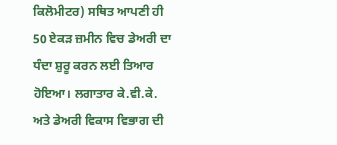ਕਿਲੋਮੀਟਰ) ਸਥਿਤ ਆਪਣੀ ਹੀ 50 ਏਕੜ ਜ਼ਮੀਨ ਵਿਚ ਡੇਅਰੀ ਦਾ ਧੰਦਾ ਸ਼ੁਰੂ ਕਰਨ ਲਈ ਤਿਆਰ ਹੋਇਆ। ਲਗਾਤਾਰ ਕੇ.ਵੀ.ਕੇ. ਅਤੇ ਡੇਅਰੀ ਵਿਕਾਸ ਵਿਭਾਗ ਦੀ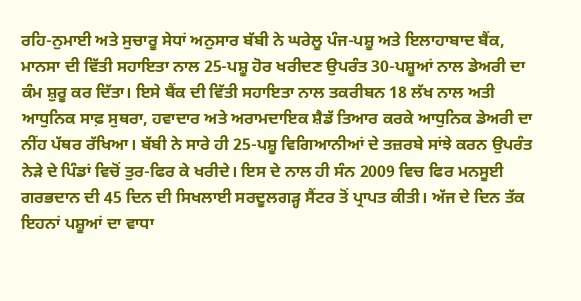ਰਹਿ-ਨੁਮਾਈ ਅਤੇ ਸੁਚਾਰੂ ਸੇਧਾਂ ਅਨੁਸਾਰ ਬੱਬੀ ਨੇ ਘਰੇਲੂ ਪੰਜ-ਪਸ਼ੂ ਅਤੇ ਇਲਾਹਾਬਾਦ ਬੈਂਕ, ਮਾਨਸਾ ਦੀ ਵਿੱਤੀ ਸਹਾਇਤਾ ਨਾਲ 25-ਪਸ਼ੂ ਹੋਰ ਖਰੀਦਣ ਉਪਰੰਤ 30-ਪਸ਼ੂਆਂ ਨਾਲ ਡੇਅਰੀ ਦਾ ਕੰਮ ਸ਼ੁਰੂ ਕਰ ਦਿੱਤਾ। ਇਸੇ ਬੈਂਕ ਦੀ ਵਿੱਤੀ ਸਹਾਇਤਾ ਨਾਲ ਤਕਰੀਬਨ 18 ਲੱਖ ਨਾਲ ਅਤੀ ਆਧੁਨਿਕ ਸਾਫ਼ ਸੁਥਰਾ, ਹਵਾਦਾਰ ਅਤੇ ਅਰਾਮਦਾਇਕ ਸ਼ੈਡੱ ਤਿਆਰ ਕਰਕੇ ਆਧੁਨਿਕ ਡੇਅਰੀ ਦਾ ਨੀਂਹ ਪੱਥਰ ਰੱਖਿਆ। ਬੱਬੀ ਨੇ ਸਾਰੇ ਹੀ 25-ਪਸ਼ੂ ਵਿਗਿਆਨੀਆਂ ਦੇ ਤਜ਼ਰਬੇ ਸਾਂਝੇ ਕਰਨ ਉਪਰੰਤ ਨੇੜੇ ਦੇ ਪਿੰਡਾਂ ਵਿਚੋਂ ਤੁਰ-ਫਿਰ ਕੇ ਖਰੀਦੇ। ਇਸ ਦੇ ਨਾਲ ਹੀ ਸੰਨ 2009 ਵਿਚ ਫਿਰ ਮਨਸੂਈ ਗਰਭਦਾਨ ਦੀ 45 ਦਿਨ ਦੀ ਸਿਖਲਾਈ ਸਰਦੂਲਗੜ੍ਹ ਸੈਂਟਰ ਤੋਂ ਪ੍ਰਾਪਤ ਕੀਤੀ। ਅੱਜ ਦੇ ਦਿਨ ਤੱਕ ਇਹਨਾਂ ਪਸ਼ੂਆਂ ਦਾ ਵਾਧਾ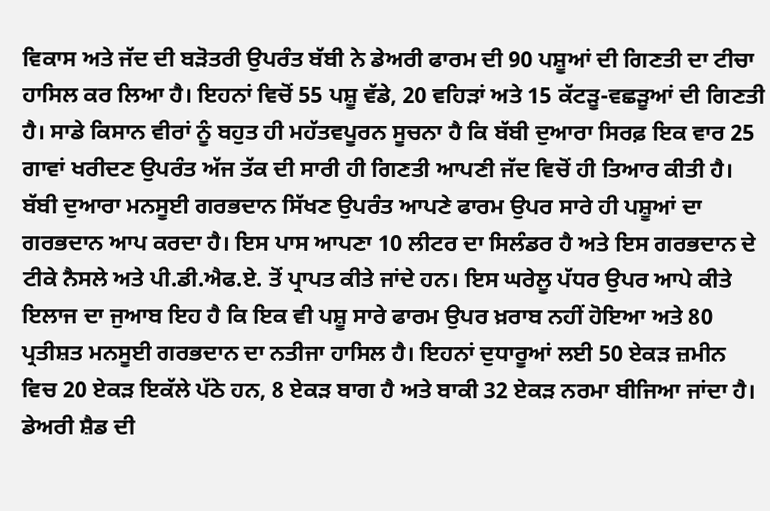ਵਿਕਾਸ ਅਤੇ ਜੱਦ ਦੀ ਬੜੋਤਰੀ ਉਪਰੰਤ ਬੱਬੀ ਨੇ ਡੇਅਰੀ ਫਾਰਮ ਦੀ 90 ਪਸ਼ੂਆਂ ਦੀ ਗਿਣਤੀ ਦਾ ਟੀਚਾ ਹਾਸਿਲ ਕਰ ਲਿਆ ਹੈ। ਇਹਨਾਂ ਵਿਚੋਂ 55 ਪਸ਼ੂ ਵੱਡੇ, 20 ਵਹਿੜਾਂ ਅਤੇ 15 ਕੱਟੜੂ-ਵਛੜੂਆਂ ਦੀ ਗਿਣਤੀ ਹੈ। ਸਾਡੇ ਕਿਸਾਨ ਵੀਰਾਂ ਨੂੰ ਬਹੁਤ ਹੀ ਮਹੱਤਵਪੂਰਨ ਸੂਚਨਾ ਹੈ ਕਿ ਬੱਬੀ ਦੁਆਰਾ ਸਿਰਫ਼ ਇਕ ਵਾਰ 25 ਗਾਵਾਂ ਖਰੀਦਣ ਉਪਰੰਤ ਅੱਜ ਤੱਕ ਦੀ ਸਾਰੀ ਹੀ ਗਿਣਤੀ ਆਪਣੀ ਜੱਦ ਵਿਚੋਂ ਹੀ ਤਿਆਰ ਕੀਤੀ ਹੈ। ਬੱਬੀ ਦੁਆਰਾ ਮਨਸੂਈ ਗਰਭਦਾਨ ਸਿੱਖਣ ਉਪਰੰਤ ਆਪਣੇ ਫਾਰਮ ਉਪਰ ਸਾਰੇ ਹੀ ਪਸ਼ੂਆਂ ਦਾ ਗਰਭਦਾਨ ਆਪ ਕਰਦਾ ਹੈ। ਇਸ ਪਾਸ ਆਪਣਾ 10 ਲੀਟਰ ਦਾ ਸਿਲੰਡਰ ਹੈ ਅਤੇ ਇਸ ਗਰਭਦਾਨ ਦੇ ਟੀਕੇ ਨੈਸਲੇ ਅਤੇ ਪੀ.ਡੀ.ਐਫ.ਏ. ਤੋਂ ਪ੍ਰਾਪਤ ਕੀਤੇ ਜਾਂਦੇ ਹਨ। ਇਸ ਘਰੇਲੂ ਪੱਧਰ ਉਪਰ ਆਪੇ ਕੀਤੇ ਇਲਾਜ ਦਾ ਜੁਆਬ ਇਹ ਹੈ ਕਿ ਇਕ ਵੀ ਪਸ਼ੂ ਸਾਰੇ ਫਾਰਮ ਉਪਰ ਖ਼ਰਾਬ ਨਹੀਂ ਹੋਇਆ ਅਤੇ 80 ਪ੍ਰਤੀਸ਼ਤ ਮਨਸੂਈ ਗਰਭਦਾਨ ਦਾ ਨਤੀਜਾ ਹਾਸਿਲ ਹੈ। ਇਹਨਾਂ ਦੁਧਾਰੂਆਂ ਲਈ 50 ਏਕੜ ਜ਼ਮੀਨ ਵਿਚ 20 ਏਕੜ ਇਕੱਲੇ ਪੱਠੇ ਹਨ, 8 ਏਕੜ ਬਾਗ ਹੈ ਅਤੇ ਬਾਕੀ 32 ਏਕੜ ਨਰਮਾ ਬੀਜਿਆ ਜਾਂਦਾ ਹੈ। ਡੇਅਰੀ ਸ਼ੈਡ ਦੀ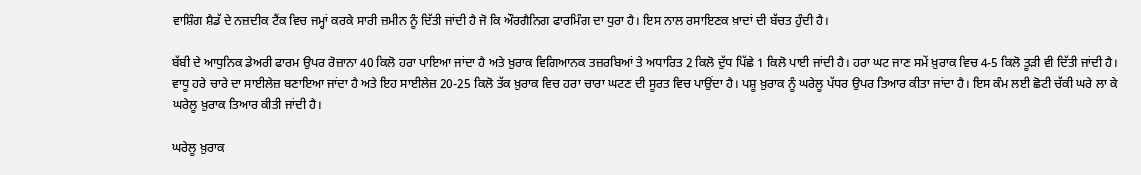ਵਾਸ਼ਿੰਗ ਸ਼ੈਡੱ ਦੇ ਨਜ਼ਦੀਕ ਟੈਂਕ ਵਿਚ ਜਮ੍ਹਾਂ ਕਰਕੇ ਸਾਰੀ ਜ਼ਮੀਨ ਨੂੰ ਦਿੱਤੀ ਜਾਂਦੀ ਹੈ ਜੋ ਕਿ ਔਰਗੈਨਿਗ ਫਾਰਮਿੰਗ ਦਾ ਧੁਰਾ ਹੈ। ਇਸ ਨਾਲ ਰਸਾਇਣਕ ਖ਼ਾਦਾਂ ਦੀ ਬੱਚਤ ਹੁੰਦੀ ਹੈ।

ਬੱਬੀ ਦੇ ਆਧੁਨਿਕ ਡੇਅਰੀ ਫਾਰਮ ਉਪਰ ਰੋਜ਼ਾਨਾ 40 ਕਿਲੋ ਹਰਾ ਪਾਇਆ ਜਾਂਦਾ ਹੈ ਅਤੇ ਖ਼ੁਰਾਕ ਵਿਗਿਆਨਕ ਤਜ਼ਰਬਿਆਂ ਤੇ ਅਧਾਰਿਤ 2 ਕਿਲੋ ਦੁੱਧ ਪਿੱਛੇ 1 ਕਿਲੋ ਪਾਈ ਜਾਂਦੀ ਹੈ। ਹਰਾ ਘਟ ਜਾਣ ਸਮੇਂ ਖ਼ੁਰਾਕ ਵਿਚ 4-5 ਕਿਲੋ ਤੂੜੀ ਵੀ ਦਿੱਤੀ ਜਾਂਦੀ ਹੈ। ਵਾਧੂ ਹਰੇ ਚਾਰੇ ਦਾ ਸਾਈਲੇਜ਼ ਬਣਾਇਆ ਜਾਂਦਾ ਹੈ ਅਤੇ ਇਹ ਸਾਈਲੇਜ਼ 20-25 ਕਿਲੋ ਤੱਕ ਖ਼ੁਰਾਕ ਵਿਚ ਹਰਾ ਚਾਰਾ ਘਟਣ ਦੀ ਸੂਰਤ ਵਿਚ ਪਾਉਂਦਾ ਹੈ। ਪਸ਼ੂ ਖ਼ੁਰਾਕ ਨੂੰ ਘਰੇਲੂ ਪੱਧਰ ਉਪਰ ਤਿਆਰ ਕੀਤਾ ਜਾਂਦਾ ਹੈ। ਇਸ ਕੰਮ ਲਈ ਛੋਟੀ ਚੱਕੀ ਘਰੇ ਲਾ ਕੇ ਘਰੇਲੂ ਖ਼ੁਰਾਕ ਤਿਆਰ ਕੀਤੀ ਜਾਂਦੀ ਹੈ।

ਘਰੇਲੂ ਖ਼ੁਰਾਕ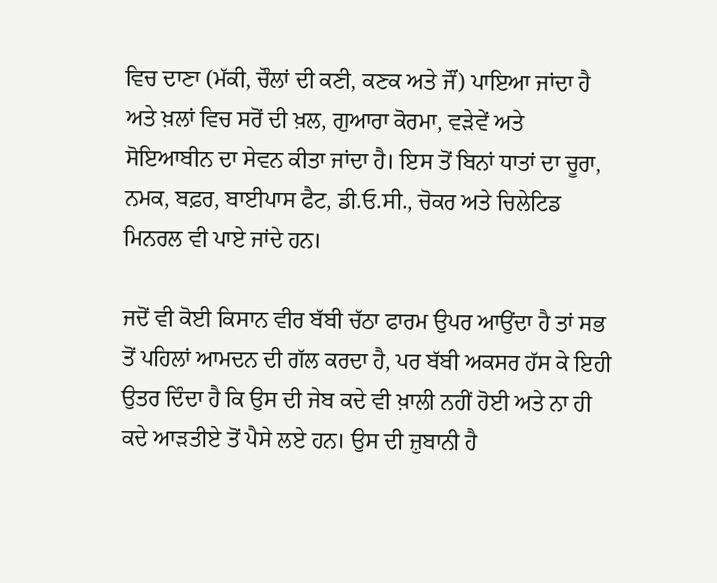ਵਿਚ ਦਾਣਾ (ਮੱਕੀ, ਚੌਲਾਂ ਦੀ ਕਣੀ, ਕਣਕ ਅਤੇ ਜੌਂ) ਪਾਇਆ ਜਾਂਦਾ ਹੈ ਅਤੇ ਖ਼ਲਾਂ ਵਿਚ ਸਰੋਂ ਦੀ ਖ਼ਲ, ਗੁਆਰਾ ਕੋਰਮਾ, ਵੜੇਵੇਂ ਅਤੇ ਸੋਇਆਬੀਨ ਦਾ ਸੇਵਨ ਕੀਤਾ ਜਾਂਦਾ ਹੈ। ਇਸ ਤੋਂ ਬਿਨਾਂ ਧਾਤਾਂ ਦਾ ਚੂਰਾ, ਨਮਕ, ਬਫ਼ਰ, ਬਾਈਪਾਸ ਫੈਟ, ਡੀ.ਓ.ਸੀ., ਚੋਕਰ ਅਤੇ ਚਿਲੇਟਿਡ ਮਿਨਰਲ ਵੀ ਪਾਏ ਜਾਂਦੇ ਹਨ।

ਜਦੋਂ ਵੀ ਕੋਈ ਕਿਸਾਨ ਵੀਰ ਬੱਬੀ ਚੱਠਾ ਫਾਰਮ ਉਪਰ ਆਉਂਦਾ ਹੈ ਤਾਂ ਸਭ ਤੋਂ ਪਹਿਲਾਂ ਆਮਦਨ ਦੀ ਗੱਲ ਕਰਦਾ ਹੈ, ਪਰ ਬੱਬੀ ਅਕਸਰ ਹੱਸ ਕੇ ਇਹੀ ਉਤਰ ਦਿੰਦਾ ਹੈ ਕਿ ਉਸ ਦੀ ਜੇਬ ਕਦੇ ਵੀ ਖ਼ਾਲੀ ਨਹੀਂ ਹੋਈ ਅਤੇ ਨਾ ਹੀ ਕਦੇ ਆੜਤੀਏ ਤੋਂ ਪੈਸੇ ਲਏ ਹਨ। ਉਸ ਦੀ ਜ਼ੁਬਾਨੀ ਹੈ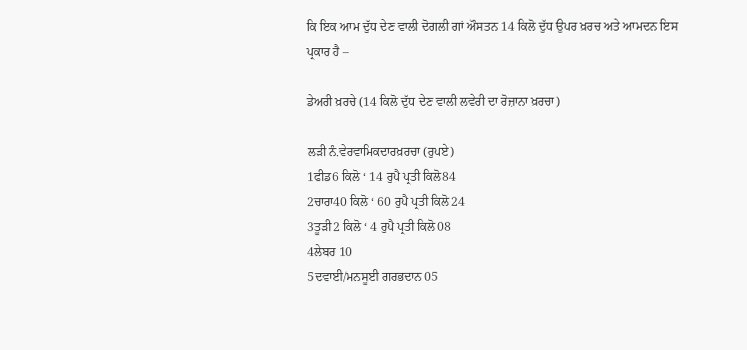ਕਿ ਇਕ ਆਮ ਦੁੱਧ ਦੇਣ ਵਾਲੀ ਦੋਗਲੀ ਗਾਂ ਔਸਤਨ 14 ਕਿਲੋ ਦੁੱਧ ਉਪਰ ਖ਼ਰਚ ਅਤੇ ਆਮਦਨ ਇਸ ਪ੍ਰਕਾਰ ਹੈ –

ਡੇਅਰੀ ਖ਼ਰਚੇ (14 ਕਿਲੋ ਦੁੱਧ ਦੇਣ ਵਾਲੀ ਲਵੇਰੀ ਦਾ ਰੋਜ਼ਾਨਾ ਖ਼ਰਚਾ)

ਲੜੀ ਨੰ.ਵੇਰਵਾਮਿਕਦਾਰਖ਼ਰਚਾ (ਰੁਪਏ)
1ਫੀਡ6 ਕਿਲੋ ‘ 14 ਰੁਪੈ ਪ੍ਰਤੀ ਕਿਲੋ84
2ਚਾਰਾ40 ਕਿਲੋ ‘ 60 ਰੁਪੈ ਪ੍ਰਤੀ ਕਿਲੋ24
3ਤੂੜੀ2 ਕਿਲੋ ‘ 4 ਰੁਪੈ ਪ੍ਰਤੀ ਕਿਲੋ08
4ਲੇਬਰ 10
5ਦਵਾਈ/ਮਨਸੂਈ ਗਰਭਦਾਨ 05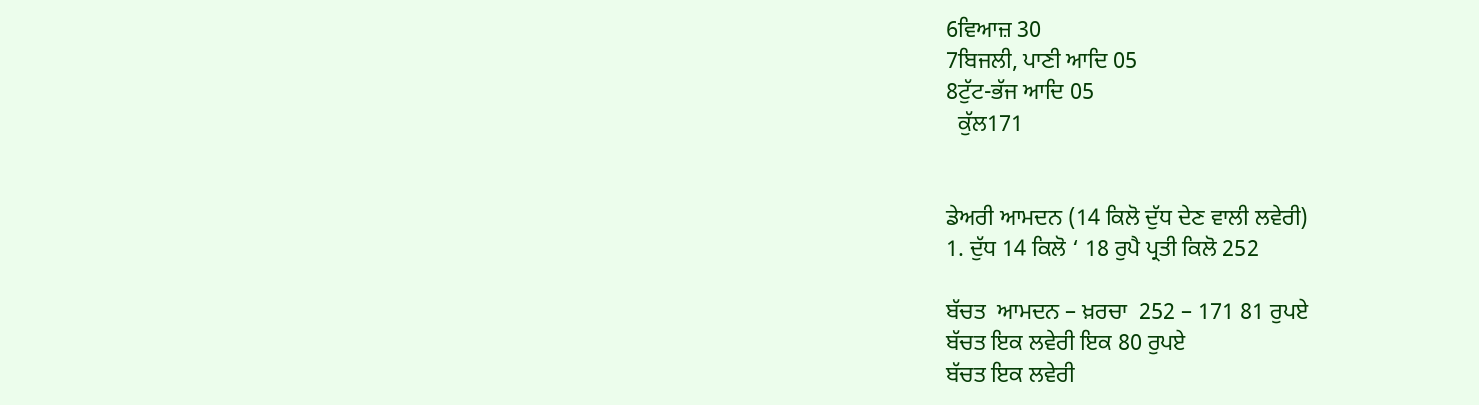6ਵਿਆਜ਼ 30
7ਬਿਜਲੀ, ਪਾਣੀ ਆਦਿ 05
8ਟੁੱਟ-ਭੱਜ ਆਦਿ 05
  ਕੁੱਲ171


ਡੇਅਰੀ ਆਮਦਨ (14 ਕਿਲੋ ਦੁੱਧ ਦੇਣ ਵਾਲੀ ਲਵੇਰੀ)
1. ਦੁੱਧ 14 ਕਿਲੋ ‘ 18 ਰੁਪੈ ਪ੍ਰਤੀ ਕਿਲੋ 252

ਬੱਚਤ  ਆਮਦਨ – ਖ਼ਰਚਾ  252 – 171 81 ਰੁਪਏ
ਬੱਚਤ ਇਕ ਲਵੇਰੀ ਇਕ 80 ਰੁਪਏ
ਬੱਚਤ ਇਕ ਲਵੇਰੀ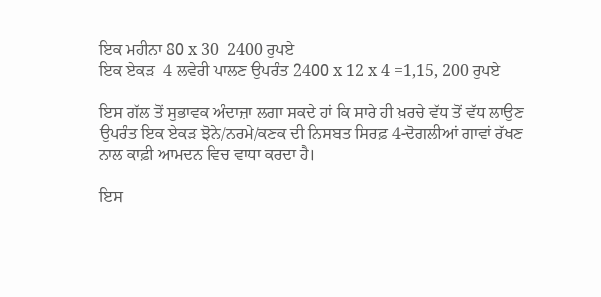ਇਕ ਮਹੀਨਾ 80 x 30  2400 ਰੁਪਏ
ਇਕ ਏਕੜ  4 ਲਵੇਰੀ ਪਾਲਣ ਉਪਰੰਤ 2400 x 12 x 4 =1,15, 200 ਰੁਪਏ

ਇਸ ਗੱਲ ਤੋਂ ਸੁਭਾਵਕ ਅੰਦਾਜ਼ਾ ਲਗਾ ਸਕਦੇ ਹਾਂ ਕਿ ਸਾਰੇ ਹੀ ਖ਼ਰਚੇ ਵੱਧ ਤੋਂ ਵੱਧ ਲਾਉਣ ਉਪਰੰਤ ਇਕ ਏਕੜ ਝੋਨੇ/ਨਰਮੇ/ਕਣਕ ਦੀ ਨਿਸਬਤ ਸਿਰਫ਼ 4-ਦੋਗਲੀਆਂ ਗਾਵਾਂ ਰੱਖਣ ਨਾਲ ਕਾਫ਼ੀ ਆਮਦਨ ਵਿਚ ਵਾਧਾ ਕਰਦਾ ਹੈ।

ਇਸ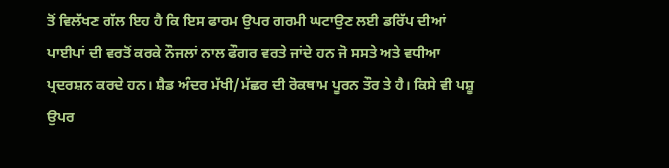ਤੋਂ ਵਿਲੱਖਣ ਗੱਲ ਇਹ ਹੈ ਕਿ ਇਸ ਫਾਰਮ ਉਪਰ ਗਰਮੀ ਘਟਾਉਣ ਲਈ ਡਰਿੱਪ ਦੀਆਂ ਪਾਈਪਾਂ ਦੀ ਵਰਤੋਂ ਕਰਕੇ ਨੌਜਲਾਂ ਨਾਲ ਫੌਗਰ ਵਰਤੇ ਜਾਂਦੇ ਹਨ ਜੋ ਸਸਤੇ ਅਤੇ ਵਧੀਆ ਪ੍ਰਦਰਸ਼ਨ ਕਰਦੇ ਹਨ। ਸ਼ੈਡ ਅੰਦਰ ਮੱਖੀ/ਮੱਛਰ ਦੀ ਰੋਕਥਾਮ ਪੂਰਨ ਤੌਰ ਤੇ ਹੈ। ਕਿਸੇ ਵੀ ਪਸ਼ੂ ਉਪਰ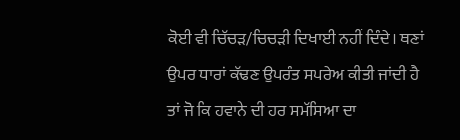ਕੋਈ ਵੀ ਚਿੱਚੜ/ਚਿਚੜੀ ਦਿਖਾਈ ਨਹੀਂ ਦਿੰਦੇ। ਥਣਾਂ ਉਪਰ ਧਾਰਾਂ ਕੱਢਣ ਉਪਰੰਤ ਸਪਰੇਅ ਕੀਤੀ ਜਾਂਦੀ ਹੈ ਤਾਂ ਜੋ ਕਿ ਹਵਾਨੇ ਦੀ ਹਰ ਸਮੱਸਿਆ ਦਾ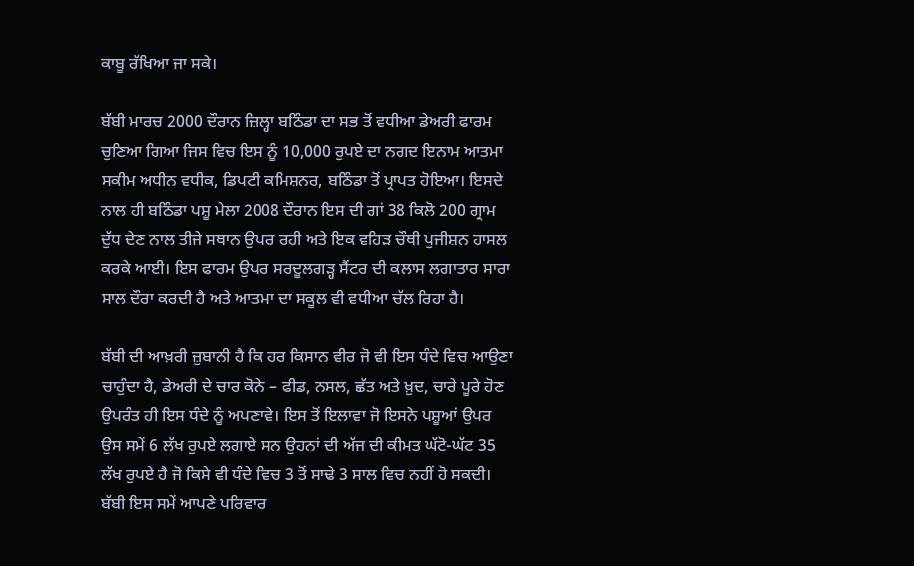ਕਾਬੂ ਰੱਖਿਆ ਜਾ ਸਕੇ।

ਬੱਬੀ ਮਾਰਚ 2000 ਦੌਰਾਨ ਜ਼ਿਲ੍ਹਾ ਬਠਿੰਡਾ ਦਾ ਸਭ ਤੋਂ ਵਧੀਆ ਡੇਅਰੀ ਫਾਰਮ ਚੁਣਿਆ ਗਿਆ ਜਿਸ ਵਿਚ ਇਸ ਨੂੰ 10,000 ਰੁਪਏ ਦਾ ਨਗਦ ਇਨਾਮ ਆਤਮਾ ਸਕੀਮ ਅਧੀਨ ਵਧੀਕ, ਡਿਪਟੀ ਕਮਿਸ਼ਨਰ, ਬਠਿੰਡਾ ਤੋਂ ਪ੍ਰਾਪਤ ਹੋਇਆ। ਇਸਦੇ ਨਾਲ ਹੀ ਬਠਿੰਡਾ ਪਸ਼ੂ ਮੇਲਾ 2008 ਦੌਰਾਨ ਇਸ ਦੀ ਗਾਂ 38 ਕਿਲੋ 200 ਗ੍ਰਾਮ ਦੁੱਧ ਦੇਣ ਨਾਲ ਤੀਜੇ ਸਥਾਨ ਉਪਰ ਰਹੀ ਅਤੇ ਇਕ ਵਹਿੜ ਚੌਥੀ ਪੁਜੀਸ਼ਨ ਹਾਸਲ ਕਰਕੇ ਆਈ। ਇਸ ਫਾਰਮ ਉਪਰ ਸਰਦੂਲਗੜ੍ਹ ਸੈਂਟਰ ਦੀ ਕਲਾਸ ਲਗਾਤਾਰ ਸਾਰਾ ਸਾਲ ਦੌਰਾ ਕਰਦੀ ਹੈ ਅਤੇ ਆਤਮਾ ਦਾ ਸਕੂਲ ਵੀ ਵਧੀਆ ਚੱਲ ਰਿਹਾ ਹੈ।

ਬੱਬੀ ਦੀ ਆਖ਼ਰੀ ਜ਼ੁਬਾਨੀ ਹੈ ਕਿ ਹਰ ਕਿਸਾਨ ਵੀਰ ਜੋ ਵੀ ਇਸ ਧੰਦੇ ਵਿਚ ਆਉਣਾ ਚਾਹੁੰਦਾ ਹੈ, ਡੇਅਰੀ ਦੇ ਚਾਰ ਕੋਨੇ – ਫੀਡ, ਨਸਲ, ਛੱਤ ਅਤੇ ਖ਼ੁਦ, ਚਾਰੇ ਪੂਰੇ ਹੋਣ ਉਪਰੰਤ ਹੀ ਇਸ ਧੰਦੇ ਨੂੰ ਅਪਣਾਵੇ। ਇਸ ਤੋਂ ਇਲਾਵਾ ਜੋ ਇਸਨੇ ਪਸ਼ੂਆਂ ਉਪਰ ਉਸ ਸਮੇਂ 6 ਲੱਖ ਰੁਪਏ ਲਗਾਏ ਸਨ ਉਹਨਾਂ ਦੀ ਅੱਜ ਦੀ ਕੀਮਤ ਘੱਟੋ-ਘੱਟ 35 ਲੱਖ ਰੁਪਏ ਹੈ ਜੋ ਕਿਸੇ ਵੀ ਧੰਦੇ ਵਿਚ 3 ਤੋਂ ਸਾਢੇ 3 ਸਾਲ ਵਿਚ ਨਹੀਂ ਹੋ ਸਕਦੀ। ਬੱਬੀ ਇਸ ਸਮੇਂ ਆਪਣੇ ਪਰਿਵਾਰ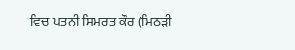ਵਿਚ ਪਤਨੀ ਸਿਮਰਤ ਕੌਰ (ਮਿਠੜੀ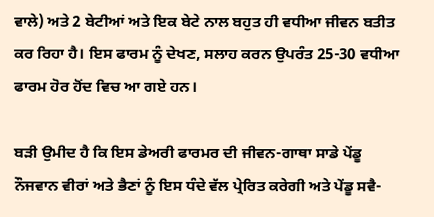ਵਾਲੇ) ਅਤੇ 2 ਬੇਟੀਆਂ ਅਤੇ ਇਕ ਬੇਟੇ ਨਾਲ ਬਹੁਤ ਹੀ ਵਧੀਆ ਜੀਵਨ ਬਤੀਤ ਕਰ ਰਿਹਾ ਹੈ। ਇਸ ਫਾਰਮ ਨੂੰ ਦੇਖਣ, ਸਲਾਹ ਕਰਨ ਉਪਰੰਤ 25-30 ਵਧੀਆ ਫਾਰਮ ਹੋਰ ਹੋਂਦ ਵਿਚ ਆ ਗਏ ਹਨ।

ਬੜੀ ਉਮੀਦ ਹੈ ਕਿ ਇਸ ਡੇਅਰੀ ਫਾਰਮਰ ਦੀ ਜੀਵਨ-ਗਾਥਾ ਸਾਡੇ ਪੇਂਡੂ ਨੌਜਵਾਨ ਵੀਰਾਂ ਅਤੇ ਭੈਣਾਂ ਨੂੰ ਇਸ ਧੰਦੇ ਵੱਲ ਪ੍ਰੇਰਿਤ ਕਰੇਗੀ ਅਤੇ ਪੇਂਡੂ ਸਵੈ-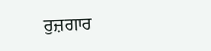ਰੁਜ਼ਗਾਰ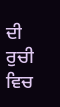ਦੀ ਰੁਚੀ ਵਿਚ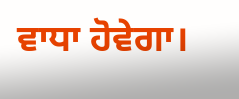ਵਾਧਾ ਹੋਵੇਗਾ।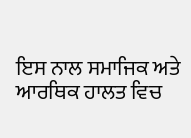ਇਸ ਨਾਲ ਸਮਾਜਿਕ ਅਤੇ ਆਰਥਿਕ ਹਾਲਤ ਵਿਚ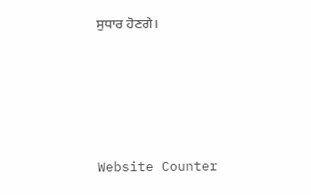ਸੁਧਾਰ ਹੋਣਗੇ।




Website Counter